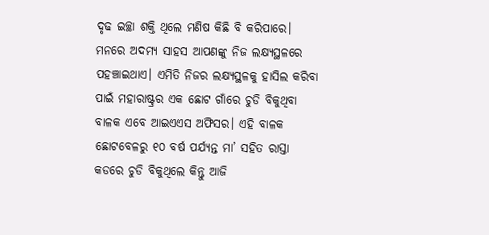ଦୃଢ ଇଚ୍ଛା ଶକ୍ତି ଥିଲେ ମଣିଷ କିଛି ବି କରିପାରେ। ମନରେ ଅଦମ୍ୟ ସାହସ ଆପଣଙ୍କୁ ନିଜ ଲକ୍ଷ୍ୟସ୍ଥଳରେ ପହଞ୍ଚାଇଥାଏ। ଏମିତି ନିଜର ଲକ୍ଷ୍ୟସ୍ଥଳକୁ ହାସିଲ କରିବା ପାଇଁ ମହାରାଷ୍ଟ୍ରର ଏକ ଛୋଟ ଗାଁରେ ଚୁଡି ବିକୁଥିବା ବାଳକ ଏବେ ଆଇଏଏସ ଅଫିସର। ଏହି ବାଳକ ଛୋଟବେଳରୁ ୧୦ ବର୍ଷ ପର୍ଯ୍ୟନ୍ତ ମା’ ସହିତ ରାସ୍ତା କଡରେ ଚୁଡି ବିକୁଥିଲେ କିନ୍ତୁ ଆଜି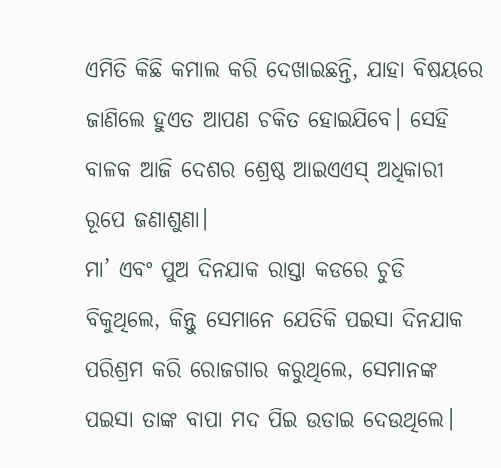ଏମିତି କିଛି କମାଲ କରି ଦେଖାଇଛନ୍ତି, ଯାହା ବିଷୟରେ ଜାଣିଲେ ହୁଏତ ଆପଣ ଚକିତ ହୋଇଯିବେ। ସେହି ବାଳକ ଆଜି ଦେଶର ଶ୍ରେଷ୍ଠ ଆଇଏଏସ୍ ଅଧିକାରୀ ରୂପେ ଜଣାଶୁଣା।
ମା’ ଏବଂ ପୁଅ ଦିନଯାକ ରାସ୍ତା କଡରେ ଚୁଡି ବିକୁଥିଲେ, କିନ୍ତୁ ସେମାନେ ଯେତିକି ପଇସା ଦିନଯାକ ପରିଶ୍ରମ କରି ରୋଜଗାର କରୁଥିଲେ, ସେମାନଙ୍କ ପଇସା ତାଙ୍କ ବାପା ମଦ ପିଇ ଉଡାଇ ଦେଉଥିଲେ।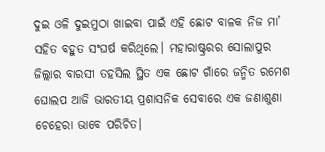ଦୁଇ ଓଳି ଦୁଇମୁଠା ଖାଇବା ପାଇଁ ଏହି ଛୋଟ ବାଳକ ନିଜ ମା’ ସହିତ ବହୁତ ସଂଘର୍ଷ କରିଥିଲେ। ମହାରାଷ୍ଟ୍ରରର ସୋଲାପୁର ଜିଲ୍ଲାର ବାରସୀ ତହସିଲ ସ୍ଥିତ ଏକ ଛୋଟ ଗାଁରେ ଜନ୍ମିତ ରମେଶ ଘୋଲପ ଆଜି ଭାରତୀୟ ପ୍ରଶାସନିକ ସେବାରେ ଏକ ଜଣାଶୁଣା ଚେହେରା ଭାବେ ପରିଚିତ।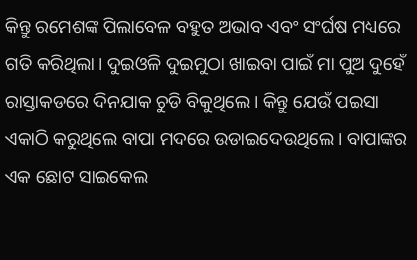କିନ୍ତୁ ରମେଶଙ୍କ ପିଲାବେଳ ବହୁତ ଅଭାବ ଏବଂ ସଂର୍ଘଷ ମଧ୍ୟରେ ଗତି କରିଥିଲା। ଦୁଇଓଳି ଦୁଇମୁଠା ଖାଇବା ପାଇଁ ମା ପୁଅ ଦୁହେଁ ରାସ୍ତାକଡରେ ଦିନଯାକ ଚୁଡି ବିକୁଥିଲେ। କିନ୍ତୁ ଯେଉଁ ପଇସା ଏକାଠି କରୁଥିଲେ ବାପା ମଦରେ ଉଡାଇଦେଉଥିଲେ। ବାପାଙ୍କର ଏକ ଛୋଟ ସାଇକେଲ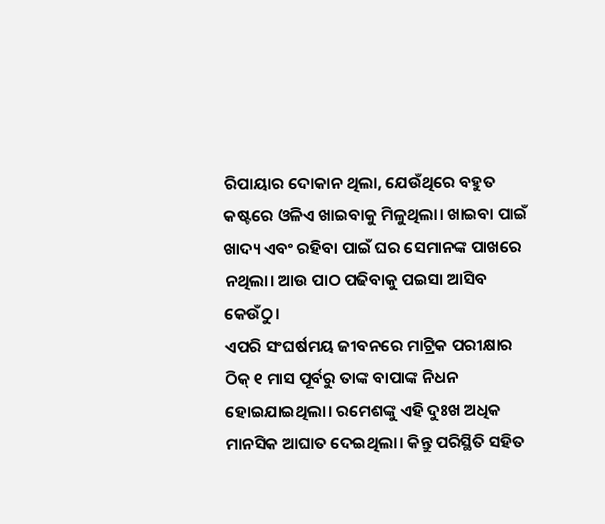ରିପାୟାର ଦୋକାନ ଥିଲା, ଯେଉଁଥିରେ ବହୁତ କଷ୍ଟରେ ଓଳିଏ ଖାଇବାକୁ ମିଳୁଥିଲା। ଖାଇବା ପାଇଁ ଖାଦ୍ୟ ଏବଂ ରହିବା ପାଇଁ ଘର ସେମାନଙ୍କ ପାଖରେ ନଥିଲା। ଆଉ ପାଠ ପଢିବାକୁ ପଇସା ଆସିବ କେଉଁଠୁ।
ଏପରି ସଂଘର୍ଷମୟ ଜୀବନରେ ମାଟ୍ରିକ ପରୀକ୍ଷାର ଠିକ୍ ୧ ମାସ ପୂର୍ବରୁ ତାଙ୍କ ବାପାଙ୍କ ନିଧନ ହୋଇଯାଇଥିଲା। ରମେଶଙ୍କୁ ଏହି ଦୁଃଖ ଅଧିକ ମାନସିକ ଆଘାତ ଦେଇଥିଲା। କିନ୍ତୁ ପରିସ୍ଥିତି ସହିତ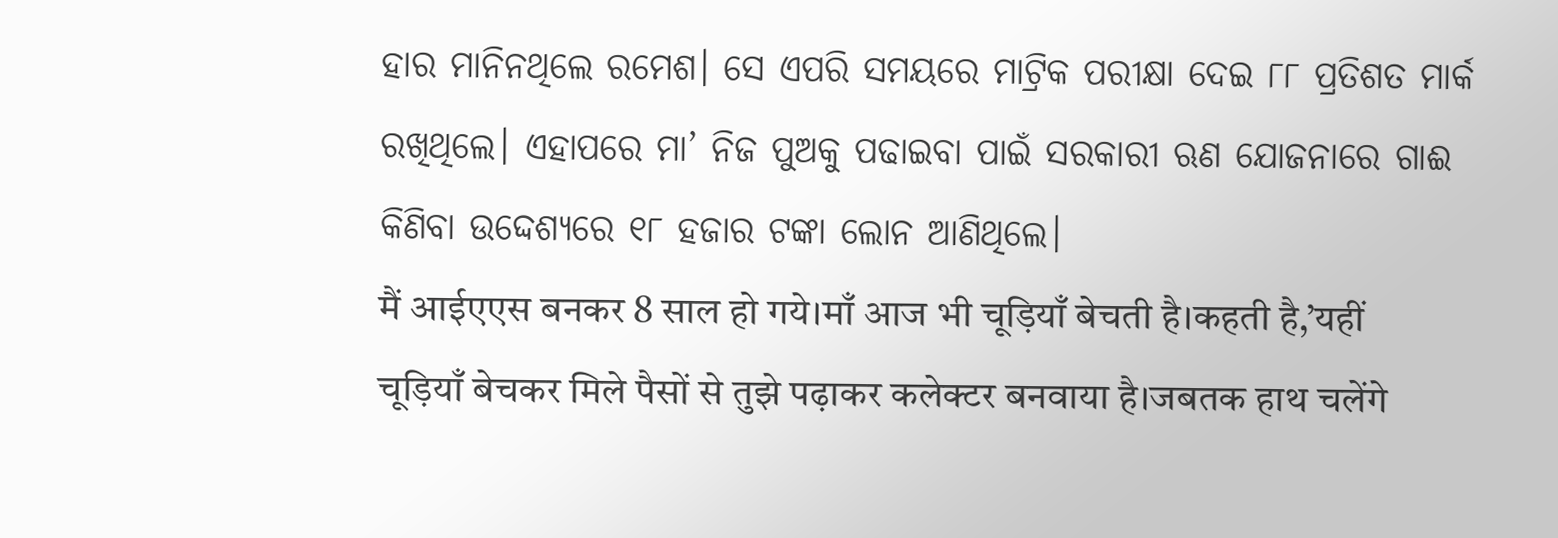ହାର ମାନିନଥିଲେ ରମେଶ। ସେ ଏପରି ସମୟରେ ମାଟ୍ରିକ ପରୀକ୍ଷା ଦେଇ ୮୮ ପ୍ରତିଶତ ମାର୍କ ରଖିଥିଲେ। ଏହାପରେ ମା’ ନିଜ ପୁଅକୁ ପଢାଇବା ପାଇଁ ସରକାରୀ ଋଣ ଯୋଜନାରେ ଗାଈ କିଣିବା ଉଦ୍ଦେଶ୍ୟରେ ୧୮ ହଜାର ଟଙ୍କା ଲୋନ ଆଣିଥିଲେ।
मैं आईएएस बनकर 8 साल हो गये।माँ आज भी चूड़ियाँ बेचती है।कहती है,’यहीं चूड़ियाँ बेचकर मिले पैसों से तुझे पढ़ाकर कलेक्टर बनवाया है।जबतक हाथ चलेंगे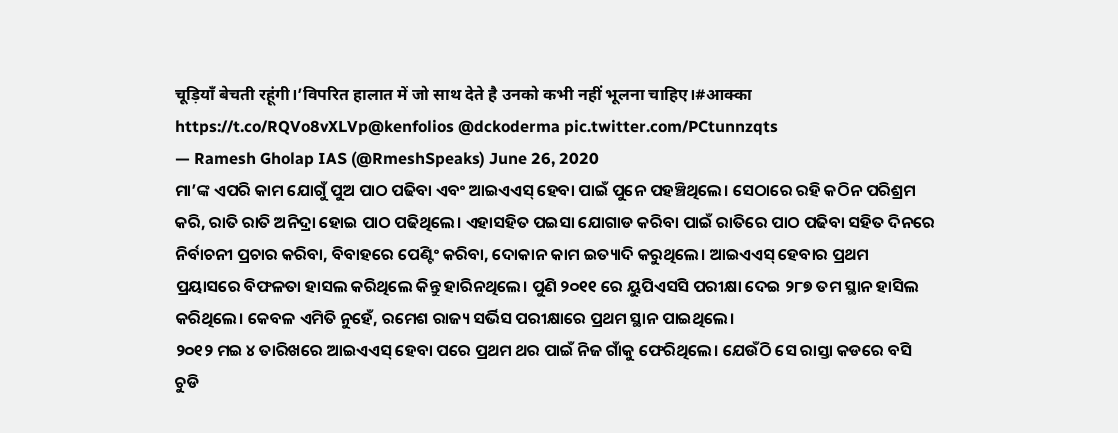चूड़ियाँ बेचती रहूंगी।’विपरित हालात में जो साथ देते है उनको कभी नहीं भूलना चाहिए।#आक्का https://t.co/RQVo8vXLVp@kenfolios @dckoderma pic.twitter.com/PCtunnzqts
— Ramesh Gholap IAS (@RmeshSpeaks) June 26, 2020
ମା’ଙ୍କ ଏପରି କାମ ଯୋଗୁଁ ପୁଅ ପାଠ ପଢିବା ଏବଂ ଆଇଏଏସ୍ ହେବା ପାଇଁ ପୁନେ ପହଞ୍ଚିଥିଲେ। ସେଠାରେ ରହି କଠିନ ପରିଶ୍ରମ କରି, ରାତି ରାତି ଅନିଦ୍ରା ହୋଇ ପାଠ ପଢିଥିଲେ। ଏହାସହିତ ପଇସା ଯୋଗାଡ କରିବା ପାଇଁ ରାତିରେ ପାଠ ପଢିବା ସହିତ ଦିନରେ ନିର୍ବାଚନୀ ପ୍ରଚାର କରିବା, ବିବାହରେ ପେଣ୍ଟିଂ କରିବା, ଦୋକାନ କାମ ଇତ୍ୟାଦି କରୁଥିଲେ। ଆଇଏଏସ୍ ହେବାର ପ୍ରଥମ ପ୍ରୟାସରେ ବିଫଳତା ହାସଲ କରିଥିଲେ କିନ୍ତୁ ହାରିନଥିଲେ। ପୁଣି ୨୦୧୧ ରେ ୟୁପିଏସସି ପରୀକ୍ଷା ଦେଇ ୨୮୭ ତମ ସ୍ଥାନ ହାସିଲ କରିଥିଲେ। କେବଳ ଏମିତି ନୁହେଁ, ରମେଶ ରାଜ୍ୟ ସର୍ଭିସ ପରୀକ୍ଷାରେ ପ୍ରଥମ ସ୍ଥାନ ପାଇଥିଲେ।
୨୦୧୨ ମଇ ୪ ତାରିଖରେ ଆଇଏଏସ୍ ହେବା ପରେ ପ୍ରଥମ ଥର ପାଇଁ ନିଜ ଗାଁକୁ ଫେରିଥିଲେ। ଯେଉଁଠି ସେ ରାସ୍ତା କଡରେ ବସି ଚୁଡି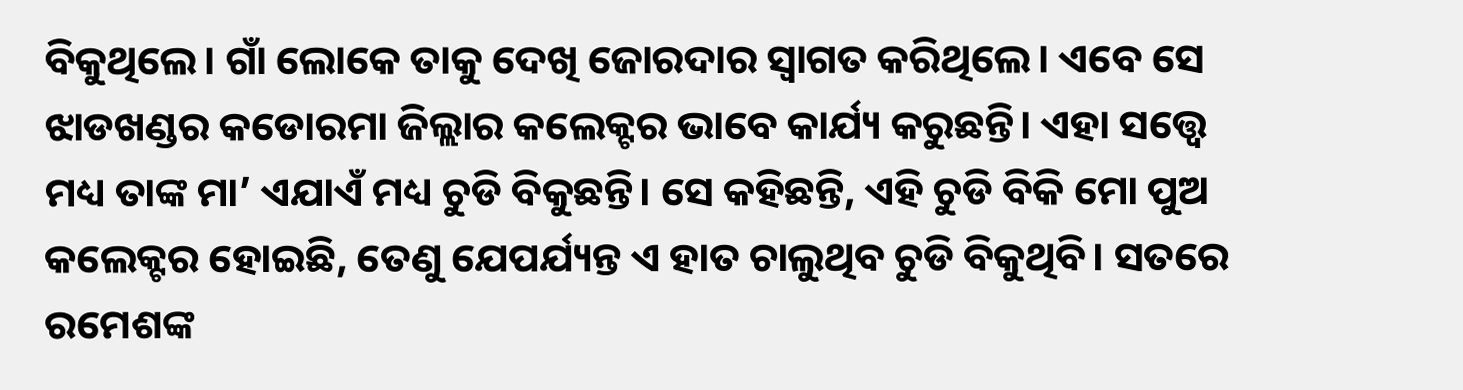ବିକୁଥିଲେ। ଗାଁ ଲୋକେ ତାକୁ ଦେଖି ଜୋରଦାର ସ୍ୱାଗତ କରିଥିଲେ। ଏବେ ସେ ଝାଡଖଣ୍ଡର କଡୋରମା ଜିଲ୍ଲାର କଲେକ୍ଟର ଭାବେ କାର୍ଯ୍ୟ କରୁଛନ୍ତି। ଏହା ସତ୍ତ୍ୱେ ମଧ୍ୟ ତାଙ୍କ ମା’ ଏଯାଏଁ ମଧ୍ୟ ଚୁଡି ବିକୁଛନ୍ତି। ସେ କହିଛନ୍ତି, ଏହି ଚୁଡି ବିକି ମୋ ପୁଅ କଲେକ୍ଟର ହୋଇଛି, ତେଣୁ ଯେପର୍ଯ୍ୟନ୍ତ ଏ ହାତ ଚାଲୁଥିବ ଚୁଡି ବିକୁଥିବି। ସତରେ ରମେଶଙ୍କ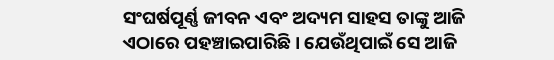ସଂଘର୍ଷପୂର୍ଣ୍ଣ ଜୀବନ ଏବଂ ଅଦ୍ୟମ ସାହସ ତାଙ୍କୁ ଆଜି ଏଠାରେ ପହଞ୍ଚାଇପାରିଛି। ଯେଉଁଥିପାଇଁ ସେ ଆଜି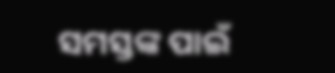ସମସ୍ତଙ୍କ ପାଇଁ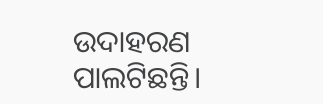ଉଦାହରଣ ପାଲଟିଛନ୍ତି।